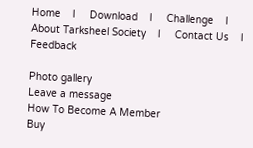Home    l     Download    l     Challenge    l     About Tarksheel Society    l     Contact Us    l    Feedback

Photo gallery
Leave a message
How To Become A Member
Buy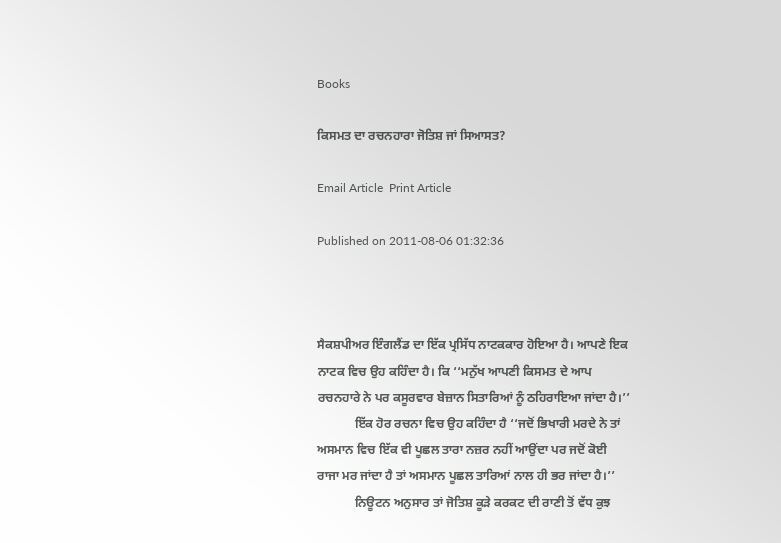Books

ਕਿਸਮਤ ਦਾ ਰਚਨਹਾਰਾ ਜੋਤਿਸ਼ ਜਾਂ ਸਿਆਸਤ?

Email Article  Print Article

Published on 2011-08-06 01:32:36



ਸੈਕਸ਼ਪੀਅਰ ਇੰਗਲੈਂਡ ਦਾ ਇੱਕ ਪ੍ਰਸਿੱਧ ਨਾਟਕਕਾਰ ਹੋਇਆ ਹੈ। ਆਪਣੇ ਇਕ ਨਾਟਕ ਵਿਚ ਉਹ ਕਹਿੰਦਾ ਹੈ। ਕਿ ‘‘ਮਨੁੱਖ ਆਪਣੀ ਕਿਸਮਤ ਦੇ ਆਪ ਰਚਨਹਾਰੇ ਨੇ ਪਰ ਕਸੂਰਵਾਰ ਬੇਜ਼ਾਨ ਸਿਤਾਰਿਆਂ ਨੂੰ ਠਹਿਰਾਇਆ ਜਾਂਦਾ ਹੈ।’’
            ਇੱਕ ਹੋਰ ਰਚਨਾ ਵਿਚ ਉਹ ਕਹਿੰਦਾ ਹੈ ‘‘ਜਦੋਂ ਭਿਖਾਰੀ ਮਰਦੇ ਨੇ ਤਾਂ ਅਸਮਾਨ ਵਿਚ ਇੱਕ ਵੀ ਪੂਛਲ ਤਾਰਾ ਨਜ਼ਰ ਨਹੀਂ ਆਉਂਦਾ ਪਰ ਜਦੋਂ ਕੋਈ ਰਾਜਾ ਮਰ ਜਾਂਦਾ ਹੈ ਤਾਂ ਅਸਮਾਨ ਪੂਛਲ ਤਾਰਿਆਂ ਨਾਲ ਹੀ ਭਰ ਜਾਂਦਾ ਹੈ।’’
            ਨਿਊਟਨ ਅਨੁਸਾਰ ਤਾਂ ਜੋਤਿਸ਼ ਕੂੜੇ ਕਰਕਟ ਦੀ ਰਾਣੀ ਤੋਂ ਵੱਧ ਕੁਝ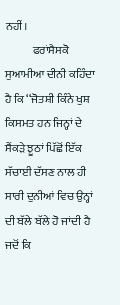ਨਹੀਂ।
            ਫਰਾਂਸੈਸਕੋ ਸੁਆਮੀਆ ਦੀਨੀ ਕਹਿੰਦਾ ਹੈ ਕਿ ‘‘ਜੋਤਸ਼ੀ ਕਿੰਨੇ ਖੁਸ਼ ਕਿਸਮਤ ਹਨ ਜਿਨ੍ਹਾਂ ਦੇ ਸੈਂਕੜੇ ਝੂਠਾਂ ਪਿੱਛੋਂ ਇੱਕ ਸੱਚਾਈ ਦੱਸਣ ਨਾਲ ਹੀ ਸਾਰੀ ਦੁਨੀਆਂ ਵਿਚ ਉਨ੍ਹਾਂ ਦੀ ਬੱਲੇ ਬੱਲੇ ਹੋ ਜਾਂਦੀ ਹੈ ਜਦੋਂ ਕਿ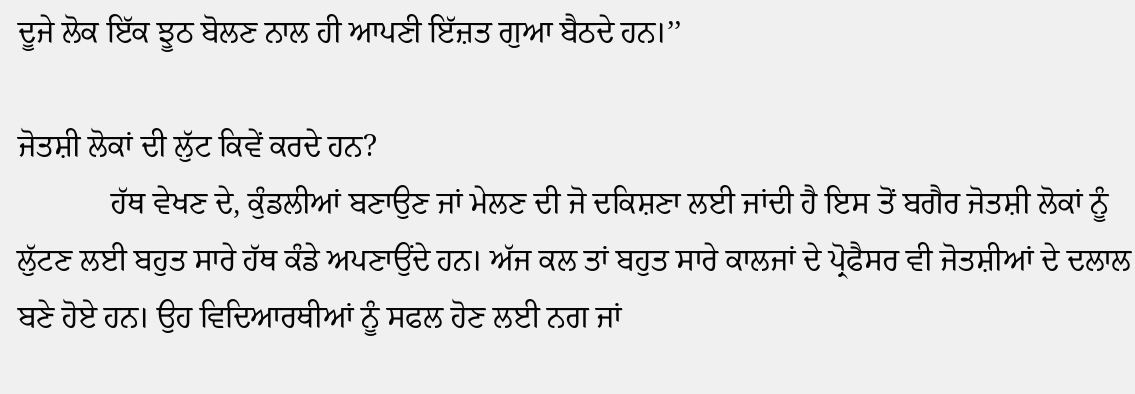ਦੂਜੇ ਲੋਕ ਇੱਕ ਝੂਠ ਬੋਲਣ ਨਾਲ ਹੀ ਆਪਣੀ ਇੱਜ਼ਤ ਗੁਆ ਬੈਠਦੇ ਹਨ।’’

ਜੋਤਸ਼ੀ ਲੋਕਾਂ ਦੀ ਲੁੱਟ ਕਿਵੇਂ ਕਰਦੇ ਹਨ?
            ਹੱਥ ਵੇਖਣ ਦੇ, ਕੁੰਡਲੀਆਂ ਬਣਾਉਣ ਜਾਂ ਮੇਲਣ ਦੀ ਜੋ ਦਕਿਸ਼ਣਾ ਲਈ ਜਾਂਦੀ ਹੈ ਇਸ ਤੋਂ ਬਗੈਰ ਜੋਤਸ਼ੀ ਲੋਕਾਂ ਨੂੰ ਲੁੱਟਣ ਲਈ ਬਹੁਤ ਸਾਰੇ ਹੱਥ ਕੰਡੇ ਅਪਣਾਉਂਦੇ ਹਨ। ਅੱਜ ਕਲ ਤਾਂ ਬਹੁਤ ਸਾਰੇ ਕਾਲਜਾਂ ਦੇ ਪ੍ਰੋਫੈਸਰ ਵੀ ਜੋਤਸ਼ੀਆਂ ਦੇ ਦਲਾਲ ਬਣੇ ਹੋਏ ਹਨ। ਉਹ ਵਿਦਿਆਰਥੀਆਂ ਨੂੰ ਸਫਲ ਹੋਣ ਲਈ ਨਗ ਜਾਂ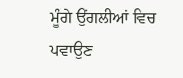ਮੂੰਗੇ ਉਂਗਲੀਆਂ ਵਿਚ ਪਵਾਉਣ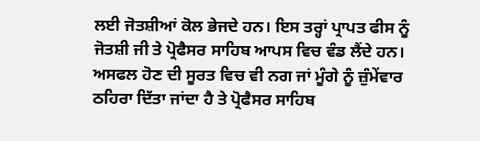ਲਈ ਜੋਤਸ਼ੀਆਂ ਕੋਲ ਭੇਜਦੇ ਹਨ। ਇਸ ਤਰ੍ਹਾਂ ਪ੍ਰਾਪਤ ਫੀਸ ਨੂੰ ਜੋਤਸ਼ੀ ਜੀ ਤੇ ਪ੍ਰੋਫੈਸਰ ਸਾਹਿਬ ਆਪਸ ਵਿਚ ਵੰਡ ਲੈਂਦੇ ਹਨ। ਅਸਫਲ ਹੋਣ ਦੀ ਸੂਰਤ ਵਿਚ ਵੀ ਨਗ ਜਾਂ ਮੂੰਗੇ ਨੂੰ ਜ਼ੁੰਮੇਂਵਾਰ ਠਹਿਰਾ ਦਿੱਤਾ ਜਾਂਦਾ ਹੈ ਤੇ ਪ੍ਰੋਫੈਸਰ ਸਾਹਿਬ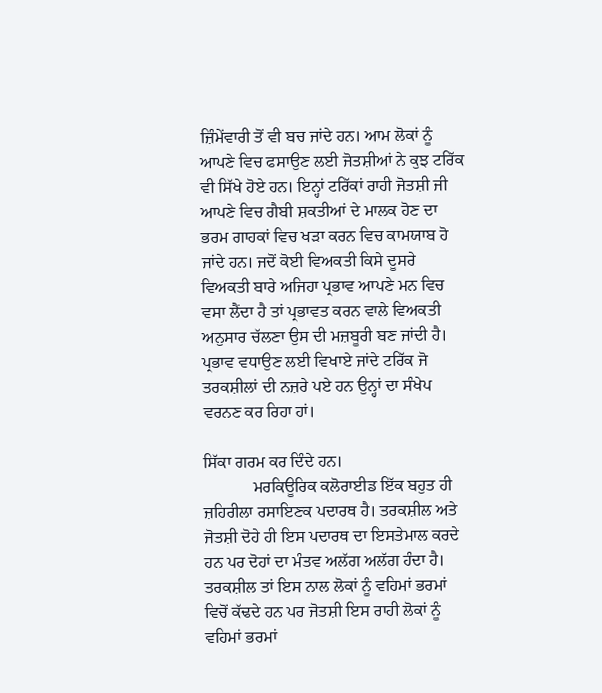ਜ਼ਿੰਮੇਂਵਾਰੀ ਤੋਂ ਵੀ ਬਚ ਜਾਂਦੇ ਹਨ। ਆਮ ਲੋਕਾਂ ਨੂੰ ਆਪਣੇ ਵਿਚ ਫਸਾਉਣ ਲਈ ਜੋਤਸ਼ੀਆਂ ਨੇ ਕੁਝ ਟਰਿੱਕ ਵੀ ਸਿੱਖੇ ਹੋਏ ਹਨ। ਇਨ੍ਹਾਂ ਟਰਿੱਕਾਂ ਰਾਹੀ ਜੋਤਸ਼ੀ ਜੀ ਆਪਣੇ ਵਿਚ ਗੈਬੀ ਸ਼ਕਤੀਆਂ ਦੇ ਮਾਲਕ ਹੋਣ ਦਾ ਭਰਮ ਗਾਹਕਾਂ ਵਿਚ ਖੜਾ ਕਰਨ ਵਿਚ ਕਾਮਯਾਬ ਹੋ ਜਾਂਦੇ ਹਨ। ਜਦੋਂ ਕੋਈ ਵਿਅਕਤੀ ਕਿਸੇ ਦੂਸਰੇ ਵਿਅਕਤੀ ਬਾਰੇ ਅਜਿਹਾ ਪ੍ਰਭਾਵ ਆਪਣੇ ਮਨ ਵਿਚ ਵਸਾ ਲੈਂਦਾ ਹੈ ਤਾਂ ਪ੍ਰਭਾਵਤ ਕਰਨ ਵਾਲੇ ਵਿਅਕਤੀ ਅਨੁਸਾਰ ਚੱਲਣਾ ਉਸ ਦੀ ਮਜ਼ਬੂਰੀ ਬਣ ਜਾਂਦੀ ਹੈ। ਪ੍ਰਭਾਵ ਵਧਾਉਣ ਲਈ ਵਿਖਾਏ ਜਾਂਦੇ ਟਰਿੱਕ ਜੋ ਤਰਕਸ਼ੀਲਾਂ ਦੀ ਨਜ਼ਰੇ ਪਏ ਹਨ ਉਨ੍ਹਾਂ ਦਾ ਸੰਖੇਪ ਵਰਨਣ ਕਰ ਰਿਹਾ ਹਾਂ।

ਸਿੱਕਾ ਗਰਮ ਕਰ ਦਿੰਦੇ ਹਨ।
            ਮਰਕਿਊਰਿਕ ਕਲੋਰਾਈਡ ਇੱਕ ਬਹੁਤ ਹੀ ਜ਼ਹਿਰੀਲਾ ਰਸਾਇਣਕ ਪਦਾਰਥ ਹੈ। ਤਰਕਸ਼ੀਲ ਅਤੇ ਜੋਤਸ਼ੀ ਦੋਹੇ ਹੀ ਇਸ ਪਦਾਰਥ ਦਾ ਇਸਤੇਮਾਲ ਕਰਦੇ ਹਨ ਪਰ ਦੋਹਾਂ ਦਾ ਮੰਤਵ ਅਲੱਗ ਅਲੱਗ ਹੰਦਾ ਹੈ। ਤਰਕਸ਼ੀਲ ਤਾਂ ਇਸ ਨਾਲ ਲੋਕਾਂ ਨੂੰ ਵਹਿਮਾਂ ਭਰਮਾਂ ਵਿਚੋਂ ਕੱਢਦੇ ਹਨ ਪਰ ਜੋਤਸ਼ੀ ਇਸ ਰਾਹੀ ਲੋਕਾਂ ਨੂੰ ਵਹਿਮਾਂ ਭਰਮਾਂ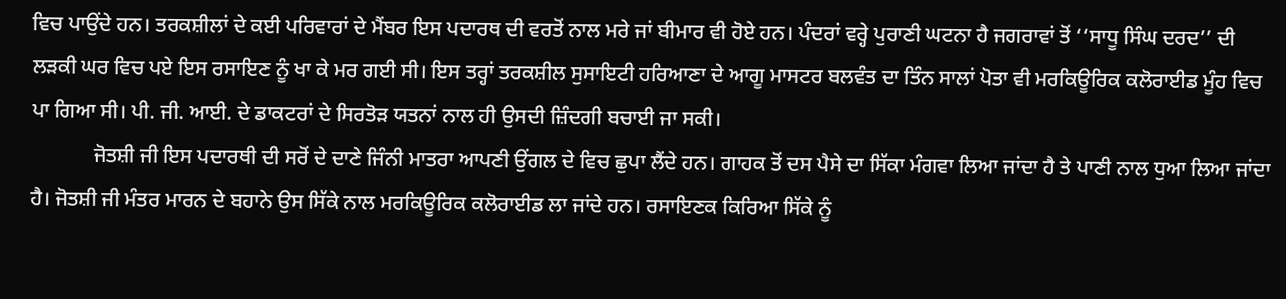ਵਿਚ ਪਾਉਂਦੇ ਹਨ। ਤਰਕਸ਼ੀਲਾਂ ਦੇ ਕਈ ਪਰਿਵਾਰਾਂ ਦੇ ਮੈਂਬਰ ਇਸ ਪਦਾਰਥ ਦੀ ਵਰਤੋਂ ਨਾਲ ਮਰੇ ਜਾਂ ਬੀਮਾਰ ਵੀ ਹੋਏ ਹਨ। ਪੰਦਰਾਂ ਵਰ੍ਹੇ ਪੁਰਾਣੀ ਘਟਨਾ ਹੈ ਜਗਰਾਵਾਂ ਤੋਂ ‘‘ਸਾਧੂ ਸਿੰਘ ਦਰਦ’’ ਦੀ ਲੜਕੀ ਘਰ ਵਿਚ ਪਏ ਇਸ ਰਸਾਇਣ ਨੂੰ ਖਾ ਕੇ ਮਰ ਗਈ ਸੀ। ਇਸ ਤਰ੍ਹਾਂ ਤਰਕਸ਼ੀਲ ਸੁਸਾਇਟੀ ਹਰਿਆਣਾ ਦੇ ਆਗੂ ਮਾਸਟਰ ਬਲਵੰਤ ਦਾ ਤਿੰਨ ਸਾਲਾਂ ਪੋਤਾ ਵੀ ਮਰਕਿਊਰਿਕ ਕਲੋਰਾਈਡ ਮੂੰਹ ਵਿਚ ਪਾ ਗਿਆ ਸੀ। ਪੀ. ਜੀ. ਆਈ. ਦੇ ਡਾਕਟਰਾਂ ਦੇ ਸਿਰਤੋੜ ਯਤਨਾਂ ਨਾਲ ਹੀ ਉਸਦੀ ਜ਼ਿੰਦਗੀ ਬਚਾਈ ਜਾ ਸਕੀ।
            ਜੋਤਸ਼ੀ ਜੀ ਇਸ ਪਦਾਰਥੀ ਦੀ ਸਰੋਂ ਦੇ ਦਾਣੇ ਜਿੰਨੀ ਮਾਤਰਾ ਆਪਣੀ ਉਂਗਲ ਦੇ ਵਿਚ ਛੁਪਾ ਲੈਂਦੇ ਹਨ। ਗਾਹਕ ਤੋਂ ਦਸ ਪੈਸੇ ਦਾ ਸਿੱਕਾ ਮੰਗਵਾ ਲਿਆ ਜਾਂਦਾ ਹੈ ਤੇ ਪਾਣੀ ਨਾਲ ਧੁਆ ਲਿਆ ਜਾਂਦਾ ਹੈ। ਜੋਤਸ਼ੀ ਜੀ ਮੰਤਰ ਮਾਰਨ ਦੇ ਬਹਾਨੇ ਉਸ ਸਿੱਕੇ ਨਾਲ ਮਰਕਿਊਰਿਕ ਕਲੋਰਾਈਡ ਲਾ ਜਾਂਦੇ ਹਨ। ਰਸਾਇਣਕ ਕਿਰਿਆ ਸਿੱਕੇ ਨੂੰ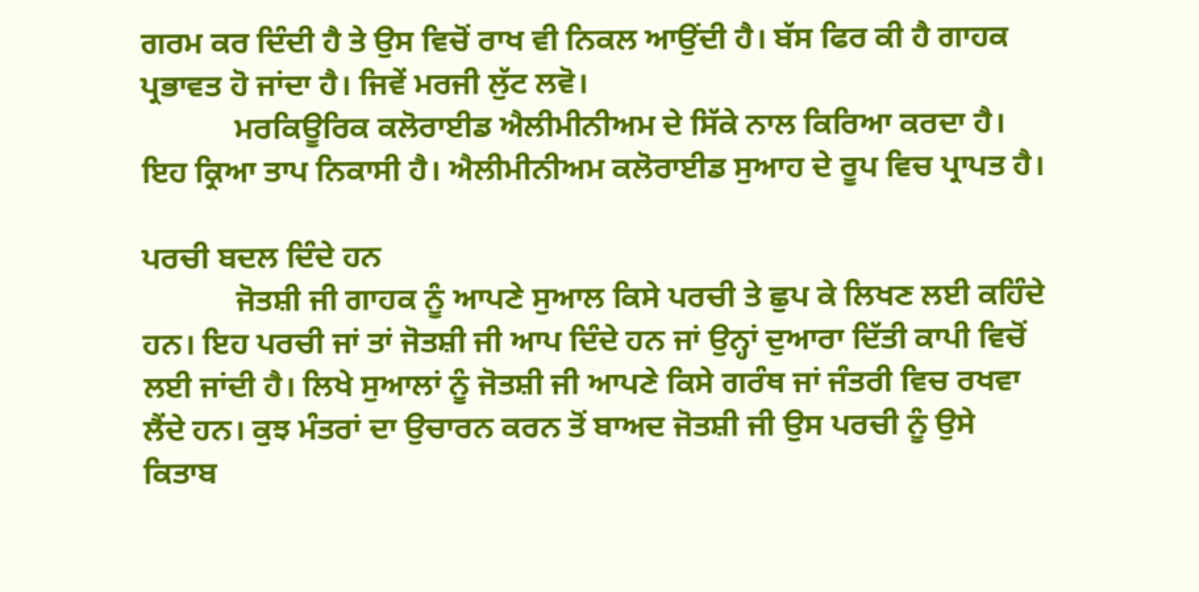ਗਰਮ ਕਰ ਦਿੰਦੀ ਹੈ ਤੇ ਉਸ ਵਿਚੋਂ ਰਾਖ ਵੀ ਨਿਕਲ ਆਉਂਦੀ ਹੈ। ਬੱਸ ਫਿਰ ਕੀ ਹੈ ਗਾਹਕ ਪ੍ਰਭਾਵਤ ਹੋ ਜਾਂਦਾ ਹੈ। ਜਿਵੇਂ ਮਰਜੀ ਲੁੱਟ ਲਵੋ।
            ਮਰਕਿਊਰਿਕ ਕਲੋਰਾਈਡ ਐਲੀਮੀਨੀਅਮ ਦੇ ਸਿੱਕੇ ਨਾਲ ਕਿਰਿਆ ਕਰਦਾ ਹੈ। ਇਹ ਕ੍ਰਿਆ ਤਾਪ ਨਿਕਾਸੀ ਹੈ। ਐਲੀਮੀਨੀਅਮ ਕਲੋਰਾਈਡ ਸੁਆਹ ਦੇ ਰੂਪ ਵਿਚ ਪ੍ਰਾਪਤ ਹੈ।

ਪਰਚੀ ਬਦਲ ਦਿੰਦੇ ਹਨ
            ਜੋਤਸ਼ੀ ਜੀ ਗਾਹਕ ਨੂੰ ਆਪਣੇ ਸੁਆਲ ਕਿਸੇ ਪਰਚੀ ਤੇ ਛੁਪ ਕੇ ਲਿਖਣ ਲਈ ਕਹਿੰਦੇ ਹਨ। ਇਹ ਪਰਚੀ ਜਾਂ ਤਾਂ ਜੋਤਸ਼ੀ ਜੀ ਆਪ ਦਿੰਦੇ ਹਨ ਜਾਂ ਉਨ੍ਹਾਂ ਦੁਆਰਾ ਦਿੱਤੀ ਕਾਪੀ ਵਿਚੋਂ ਲਈ ਜਾਂਦੀ ਹੈ। ਲਿਖੇ ਸੁਆਲਾਂ ਨੂੰ ਜੋਤਸ਼ੀ ਜੀ ਆਪਣੇ ਕਿਸੇ ਗਰੰਥ ਜਾਂ ਜੰਤਰੀ ਵਿਚ ਰਖਵਾ ਲੈਂਦੇ ਹਨ। ਕੁਝ ਮੰਤਰਾਂ ਦਾ ਉਚਾਰਨ ਕਰਨ ਤੋਂ ਬਾਅਦ ਜੋਤਸ਼ੀ ਜੀ ਉਸ ਪਰਚੀ ਨੂੰ ਉਸੇ ਕਿਤਾਬ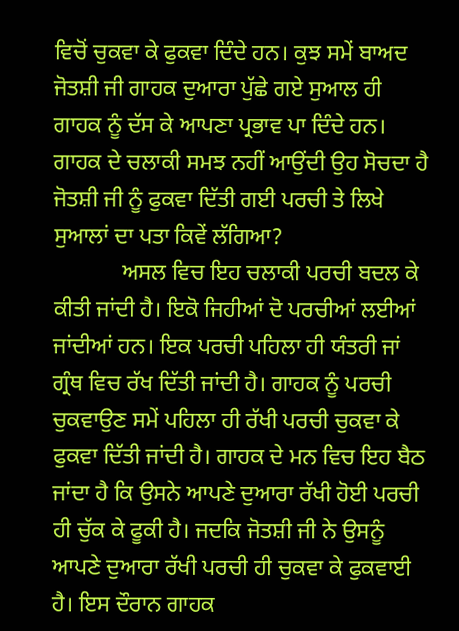ਵਿਚੋਂ ਚੁਕਵਾ ਕੇ ਫੁਕਵਾ ਦਿੰਦੇ ਹਨ। ਕੁਝ ਸਮੇਂ ਬਾਅਦ ਜੋਤਸ਼ੀ ਜੀ ਗਾਹਕ ਦੁਆਰਾ ਪੁੱਛੇ ਗਏ ਸੁਆਲ ਹੀ ਗਾਹਕ ਨੂੰ ਦੱਸ ਕੇ ਆਪਣਾ ਪ੍ਰਭਾਵ ਪਾ ਦਿੰਦੇ ਹਨ। ਗਾਹਕ ਦੇ ਚਲਾਕੀ ਸਮਝ ਨਹੀਂ ਆਉਂਦੀ ਉਹ ਸੋਚਦਾ ਹੈ ਜੋਤਸ਼ੀ ਜੀ ਨੂੰ ਫੁਕਵਾ ਦਿੱਤੀ ਗਈ ਪਰਚੀ ਤੇ ਲਿਖੇ ਸੁਆਲਾਂ ਦਾ ਪਤਾ ਕਿਵੇਂ ਲੱਗਿਆ?
            ਅਸਲ ਵਿਚ ਇਹ ਚਲਾਕੀ ਪਰਚੀ ਬਦਲ ਕੇ ਕੀਤੀ ਜਾਂਦੀ ਹੈ। ਇਕੋ ਜਿਹੀਆਂ ਦੋ ਪਰਚੀਆਂ ਲਈਆਂ ਜਾਂਦੀਆਂ ਹਨ। ਇਕ ਪਰਚੀ ਪਹਿਲਾ ਹੀ ਯੰਤਰੀ ਜਾਂ ਗ੍ਰੰਥ ਵਿਚ ਰੱਖ ਦਿੱਤੀ ਜਾਂਦੀ ਹੈ। ਗਾਹਕ ਨੂੰ ਪਰਚੀ ਚੁਕਵਾਉਣ ਸਮੇਂ ਪਹਿਲਾ ਹੀ ਰੱਖੀ ਪਰਚੀ ਚੁਕਵਾ ਕੇ ਫੁਕਵਾ ਦਿੱਤੀ ਜਾਂਦੀ ਹੈ। ਗਾਹਕ ਦੇ ਮਨ ਵਿਚ ਇਹ ਬੈਠ ਜਾਂਦਾ ਹੈ ਕਿ ਉਸਨੇ ਆਪਣੇ ਦੁਆਰਾ ਰੱਖੀ ਹੋਈ ਪਰਚੀ ਹੀ ਚੁੱਕ ਕੇ ਫੂਕੀ ਹੈ। ਜਦਕਿ ਜੋਤਸ਼ੀ ਜੀ ਨੇ ਉਸਨੂੰ ਆਪਣੇ ਦੁਆਰਾ ਰੱਖੀ ਪਰਚੀ ਹੀ ਚੁਕਵਾ ਕੇ ਫੁਕਵਾਈ ਹੈ। ਇਸ ਦੌਰਾਨ ਗਾਹਕ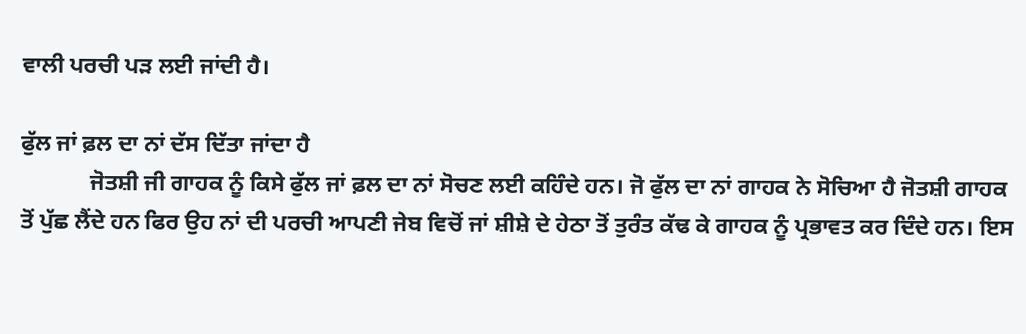ਵਾਲੀ ਪਰਚੀ ਪੜ ਲਈ ਜਾਂਦੀ ਹੈ।

ਫੁੱਲ ਜਾਂ ਫ਼ਲ ਦਾ ਨਾਂ ਦੱਸ ਦਿੱਤਾ ਜਾਂਦਾ ਹੈ
            ਜੋਤਸ਼ੀ ਜੀ ਗਾਹਕ ਨੂੰ ਕਿਸੇ ਫੁੱਲ ਜਾਂ ਫ਼ਲ ਦਾ ਨਾਂ ਸੋਚਣ ਲਈ ਕਹਿੰਦੇ ਹਨ। ਜੋ ਫੁੱਲ ਦਾ ਨਾਂ ਗਾਹਕ ਨੇ ਸੋਚਿਆ ਹੈ ਜੋਤਸ਼ੀ ਗਾਹਕ ਤੋਂ ਪੁੱਛ ਲੈਂਦੇ ਹਨ ਫਿਰ ਉਹ ਨਾਂ ਦੀ ਪਰਚੀ ਆਪਣੀ ਜੇਬ ਵਿਚੋਂ ਜਾਂ ਸ਼ੀਸ਼ੇ ਦੇ ਹੇਠਾ ਤੋਂ ਤੁਰੰਤ ਕੱਢ ਕੇ ਗਾਹਕ ਨੂੰ ਪ੍ਰਭਾਵਤ ਕਰ ਦਿੰਦੇ ਹਨ। ਇਸ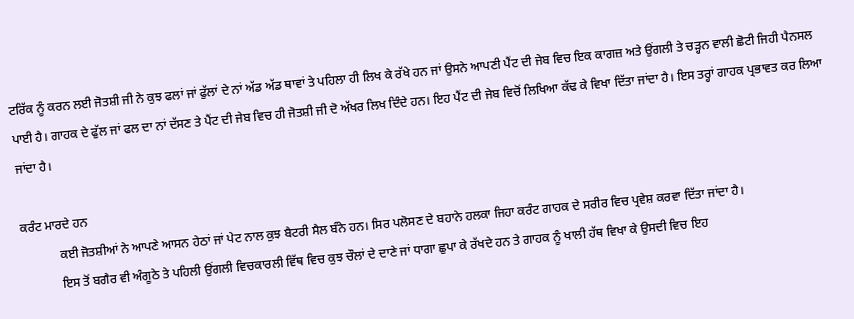ਟਰਿੱਕ ਨੂੰ ਕਰਨ ਲਈ ਜੋਤਸ਼ੀ ਜੀ ਨੇ ਕੁਝ ਫਲਾਂ ਜਾਂ ਫੁੱਲਾਂ ਦੇ ਨਾਂ ਅੱਡ ਅੱਡ ਥਾਵਾਂ ਤੇ ਪਹਿਲਾ ਹੀ ਲਿਖ ਕੇ ਰੱਖੇ ਹਨ ਜਾਂ ਉਸਨੇ ਆਪਣੀ ਪੈਂਟ ਦੀ ਜੇਬ ਵਿਚ ਇਕ ਕਾਗਜ਼ ਅਤੇ ਉਂਗਲੀ ਤੇ ਚੜ੍ਹਨ ਵਾਲੀ ਛੋਟੀ ਜਿਹੀ ਪੈਨਸਲ ਪਾਈ ਹੈ। ਗਾਹਕ ਦੇ ਫੁੱਲ ਜਾਂ ਫਲ ਦਾ ਨਾਂ ਦੱਸਣ ਤੇ ਪੈਂਟ ਦੀ ਜੇਬ ਵਿਚ ਹੀ ਜੋਤਸ਼ੀ ਜੀ ਦੋ ਅੱਖਰ ਲਿਖ ਦਿੰਦੇ ਹਨ। ਇਹ ਪੈਂਟ ਦੀ ਜੇਬ ਵਿਚੋਂ ਲਿਖਿਆ ਕੱਢ ਕੇ ਵਿਖਾ ਦਿੱਤਾ ਜਾਂਦਾ ਹੈ। ਇਸ ਤਰ੍ਹਾਂ ਗਾਹਕ ਪ੍ਰਭਾਵਤ ਕਰ ਲਿਆ ਜਾਂਦਾ ਹੈ।

ਕਰੰਟ ਮਾਰਦੇ ਹਨ
            ਕਈ ਜੋਤਸ਼ੀਆਂ ਨੇ ਆਪਣੇ ਆਸਨ ਹੇਠਾਂ ਜਾਂ ਪੇਟ ਨਾਲ ਕੁਝ ਬੈਟਰੀ ਸੈਲ ਬੰਨੇ ਹਨ। ਸਿਰ ਪਲੋਸਣ ਦੇ ਬਹਾਨੇ ਹਲਕਾ ਜਿਹਾ ਕਰੰਟ ਗਾਹਕ ਦੇ ਸਰੀਰ ਵਿਚ ਪ੍ਰਵੇਸ਼ ਕਰਵਾ ਦਿੱਤਾ ਜਾਂਦਾ ਹੈ।
            ਇਸ ਤੋਂ ਬਗੈਰ ਵੀ ਅੰਗੂਠੇ ਤੇ ਪਹਿਲੀ ਉਂਗਲੀ ਵਿਚਕਾਰਲੀ ਵਿੱਥ ਵਿਚ ਕੁਝ ਚੌਲਾਂ ਦੇ ਦਾਣੇ ਜਾਂ ਧਾਗਾ ਛੁਪਾ ਕੇ ਰੱਖਦੇ ਹਨ ਤੇ ਗਾਹਕ ਨੂੰ ਖਾਲੀ ਹੱਥ ਵਿਖਾ ਕੇ ਉਸਦੀ ਵਿਚ ਇਹ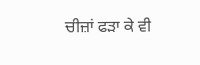ਚੀਜ਼ਾਂ ਫੜਾ ਕੇ ਵੀ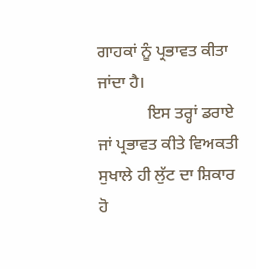ਗਾਹਕਾਂ ਨੂੰ ਪ੍ਰਭਾਵਤ ਕੀਤਾ ਜਾਂਦਾ ਹੈ।
            ਇਸ ਤਰ੍ਹਾਂ ਡਰਾਏ ਜਾਂ ਪ੍ਰਭਾਵਤ ਕੀਤੇ ਵਿਅਕਤੀ ਸੁਖਾਲੇ ਹੀ ਲੁੱਟ ਦਾ ਸ਼ਿਕਾਰ ਹੋ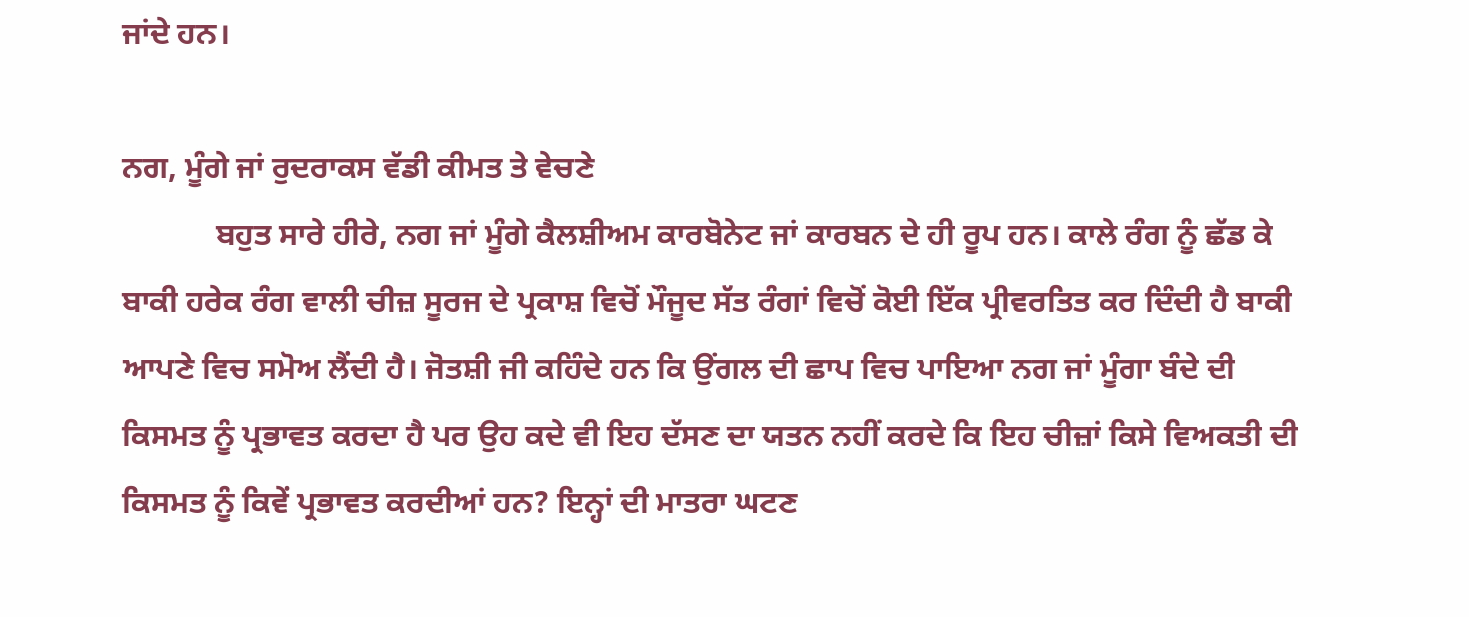ਜਾਂਦੇ ਹਨ।

ਨਗ, ਮੂੰਗੇ ਜਾਂ ਰੁਦਰਾਕਸ ਵੱਡੀ ਕੀਮਤ ਤੇ ਵੇਚਣੇ
            ਬਹੁਤ ਸਾਰੇ ਹੀਰੇ, ਨਗ ਜਾਂ ਮੂੰਗੇ ਕੈਲਸ਼ੀਅਮ ਕਾਰਬੋਨੇਟ ਜਾਂ ਕਾਰਬਨ ਦੇ ਹੀ ਰੂਪ ਹਨ। ਕਾਲੇ ਰੰਗ ਨੂੰ ਛੱਡ ਕੇ ਬਾਕੀ ਹਰੇਕ ਰੰਗ ਵਾਲੀ ਚੀਜ਼ ਸੂਰਜ ਦੇ ਪ੍ਰਕਾਸ਼ ਵਿਚੋਂ ਮੌਜੂਦ ਸੱਤ ਰੰਗਾਂ ਵਿਚੋਂ ਕੋਈ ਇੱਕ ਪ੍ਰੀਵਰਤਿਤ ਕਰ ਦਿੰਦੀ ਹੈ ਬਾਕੀ ਆਪਣੇ ਵਿਚ ਸਮੋਅ ਲੈਂਦੀ ਹੈ। ਜੋਤਸ਼ੀ ਜੀ ਕਹਿੰਦੇ ਹਨ ਕਿ ਉਂਗਲ ਦੀ ਛਾਪ ਵਿਚ ਪਾਇਆ ਨਗ ਜਾਂ ਮੂੰਗਾ ਬੰਦੇ ਦੀ ਕਿਸਮਤ ਨੂੰ ਪ੍ਰਭਾਵਤ ਕਰਦਾ ਹੈ ਪਰ ਉਹ ਕਦੇ ਵੀ ਇਹ ਦੱਸਣ ਦਾ ਯਤਨ ਨਹੀਂ ਕਰਦੇ ਕਿ ਇਹ ਚੀਜ਼ਾਂ ਕਿਸੇ ਵਿਅਕਤੀ ਦੀ ਕਿਸਮਤ ਨੂੰ ਕਿਵੇਂ ਪ੍ਰਭਾਵਤ ਕਰਦੀਆਂ ਹਨ? ਇਨ੍ਹਾਂ ਦੀ ਮਾਤਰਾ ਘਟਣ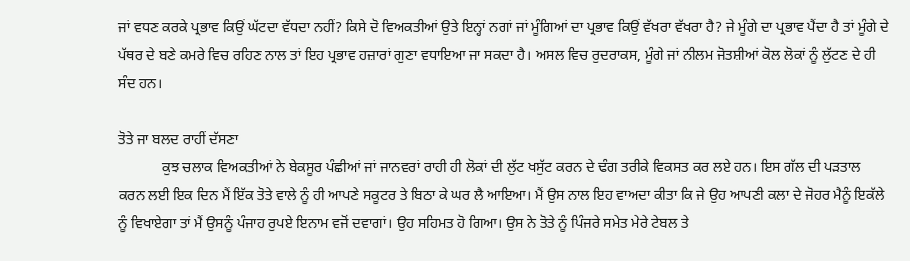ਜਾਂ ਵਧਣ ਕਰਕੇ ਪ੍ਰਭਾਵ ਕਿਉਂ ਘੱਟਦਾ ਵੱਧਦਾ ਨਹੀਂ? ਕਿਸੇ ਦੋ ਵਿਅਕਤੀਆਂ ਉਤੇ ਇਨ੍ਹਾਂ ਨਗਾਂ ਜਾਂ ਮੂੰਗਿਆਂ ਦਾ ਪ੍ਰਭਾਵ ਕਿਉਂ ਵੱਖਰਾ ਵੱਖਰਾ ਹੈ? ਜੇ ਮੂੰਗੇ ਦਾ ਪ੍ਰਭਾਵ ਪੈਂਦਾ ਹੈ ਤਾਂ ਮੂੰਗੇ ਦੇ ਪੱਥਰ ਦੇ ਬਣੇ ਕਮਰੇ ਵਿਚ ਰਹਿਣ ਨਾਲ ਤਾਂ ਇਹ ਪ੍ਰਭਾਵ ਹਜ਼ਾਰਾਂ ਗੁਣਾ ਵਧਾਇਆ ਜਾ ਸਕਦਾ ਹੈ। ਅਸਲ ਵਿਚ ਰੁਦਰਾਕਸ, ਮੂੰਗੇ ਜਾਂ ਨੀਲਮ ਜੋਤਸ਼ੀਆਂ ਕੋਲ ਲੋਕਾਂ ਨੂੰ ਲੁੱਟਣ ਦੇ ਹੀ ਸੰਦ ਹਨ।

ਤੋਤੇ ਜਾ ਬਲਦ ਰਾਹੀਂ ਦੱਸਣਾ
            ਕੁਝ ਚਲਾਕ ਵਿਅਕਤੀਆਂ ਨੇ ਬੇਕਸੂਰ ਪੰਛੀਆਂ ਜਾਂ ਜਾਨਵਰਾਂ ਰਾਹੀ ਹੀ ਲੋਕਾਂ ਦੀ ਲੁੱਟ ਖਸੁੱਟ ਕਰਨ ਦੇ ਢੰਗ ਤਰੀਕੇ ਵਿਕਸਤ ਕਰ ਲਏ ਹਨ। ਇਸ ਗੱਲ ਦੀ ਪੜਤਾਲ ਕਰਨ ਲਈ ਇਕ ਦਿਨ ਮੈਂ ਇੱਕ ਤੋਤੇ ਵਾਲੇ ਨੂੰ ਹੀ ਆਪਣੇ ਸਕੂਟਰ ਤੇ ਬਿਠਾ ਕੇ ਘਰ ਲੈ ਆਇਆ। ਮੈਂ ਉਸ ਨਾਲ ਇਹ ਵਾਅਦਾ ਕੀਤਾ ਕਿ ਜੇ ਉਹ ਆਪਣੀ ਕਲਾ ਦੇ ਜੋਹਰ ਮੈਨੂੰ ਇਕੱਲੇ ਨੂੰ ਵਿਖਾਏਗਾ ਤਾਂ ਮੈਂ ਉਸਨੂੰ ਪੰਜਾਹ ਰੁਪਏ ਇਨਾਮ ਵਜੋਂ ਦਵਾਗਾਂ। ਉਹ ਸਹਿਮਤ ਹੋ ਗਿਆ। ਉਸ ਨੇ ਤੋਤੇ ਨੂੰ ਪਿੰਜਰੇ ਸਮੇਤ ਮੇਰੇ ਟੇਬਲ ਤੇ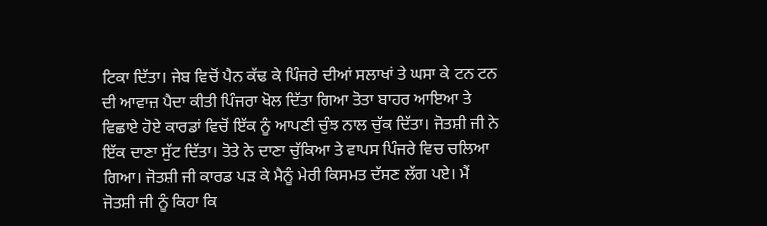ਟਿਕਾ ਦਿੱਤਾ। ਜੇਬ ਵਿਚੋਂ ਪੈਨ ਕੱਢ ਕੇ ਪਿੰਜਰੇ ਦੀਆਂ ਸਲਾਖਾਂ ਤੇ ਘਸਾ ਕੇ ਟਨ ਟਨ ਦੀ ਆਵਾਜ਼ ਪੈਦਾ ਕੀਤੀ ਪਿੰਜਰਾ ਖੋਲ ਦਿੱਤਾ ਗਿਆ ਤੋਤਾ ਬਾਹਰ ਆਇਆ ਤੇ ਵਿਛਾਏ ਹੋਏ ਕਾਰਡਾਂ ਵਿਚੋਂ ਇੱਕ ਨੂੰ ਆਪਣੀ ਚੁੰਝ ਨਾਲ ਚੁੱਕ ਦਿੱਤਾ। ਜੋਤਸ਼ੀ ਜੀ ਨੇ ਇੱਕ ਦਾਣਾ ਸੁੱਟ ਦਿੱਤਾ। ਤੋਤੇ ਨੇ ਦਾਣਾ ਚੁੱਕਿਆ ਤੇ ਵਾਪਸ ਪਿੰਜਰੇ ਵਿਚ ਚਲਿਆ ਗਿਆ। ਜੋਤਸ਼ੀ ਜੀ ਕਾਰਡ ਪੜ ਕੇ ਮੈਨੂੰ ਮੇਰੀ ਕਿਸਮਤ ਦੱਸਣ ਲੱਗ ਪਏ। ਮੈਂ ਜੋਤਸ਼ੀ ਜੀ ਨੂੰ ਕਿਹਾ ਕਿ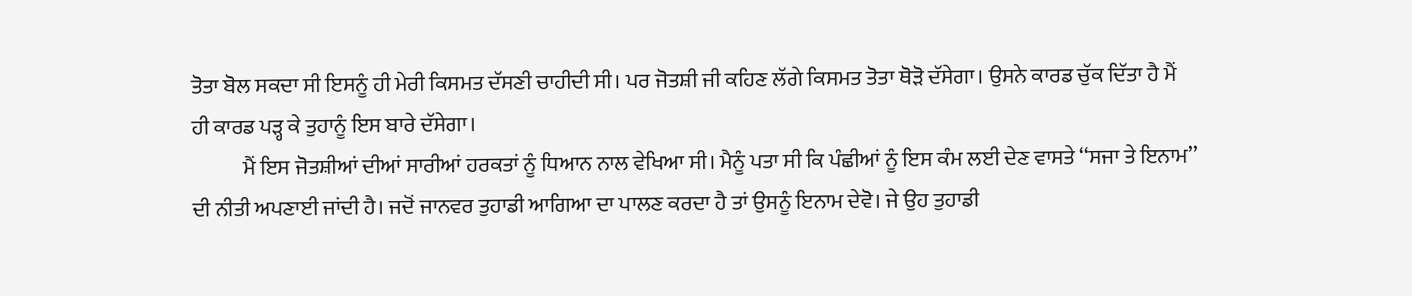ਤੋਤਾ ਬੋਲ ਸਕਦਾ ਸੀ ਇਸਨੂੰ ਹੀ ਮੇਰੀ ਕਿਸਮਤ ਦੱਸਣੀ ਚਾਹੀਦੀ ਸੀ। ਪਰ ਜੋਤਸ਼ੀ ਜੀ ਕਹਿਣ ਲੱਗੇ ਕਿਸਮਤ ਤੋਤਾ ਥੋੜੋ ਦੱਸੇਗਾ। ਉਸਨੇ ਕਾਰਡ ਚੁੱਕ ਦਿੱਤਾ ਹੈ ਮੈਂ ਹੀ ਕਾਰਡ ਪੜ੍ਹ ਕੇ ਤੁਹਾਨੂੰ ਇਸ ਬਾਰੇ ਦੱਸੇਗਾ।
            ਮੈਂ ਇਸ ਜੋਤਸ਼ੀਆਂ ਦੀਆਂ ਸਾਰੀਆਂ ਹਰਕਤਾਂ ਨੂੰ ਧਿਆਨ ਨਾਲ ਵੇਖਿਆ ਸੀ। ਮੈਨੂੰ ਪਤਾ ਸੀ ਕਿ ਪੰਛੀਆਂ ਨੂੰ ਇਸ ਕੰਮ ਲਈ ਦੇਣ ਵਾਸਤੇ ‘‘ਸਜਾ ਤੇ ਇਨਾਮ’’ ਦੀ ਨੀਤੀ ਅਪਣਾਈ ਜਾਂਦੀ ਹੈ। ਜਦੋਂ ਜਾਨਵਰ ਤੁਹਾਡੀ ਆਗਿਆ ਦਾ ਪਾਲਣ ਕਰਦਾ ਹੈ ਤਾਂ ਉਸਨੂੰ ਇਨਾਮ ਦੇਵੋ। ਜੇ ਉਹ ਤੁਹਾਡੀ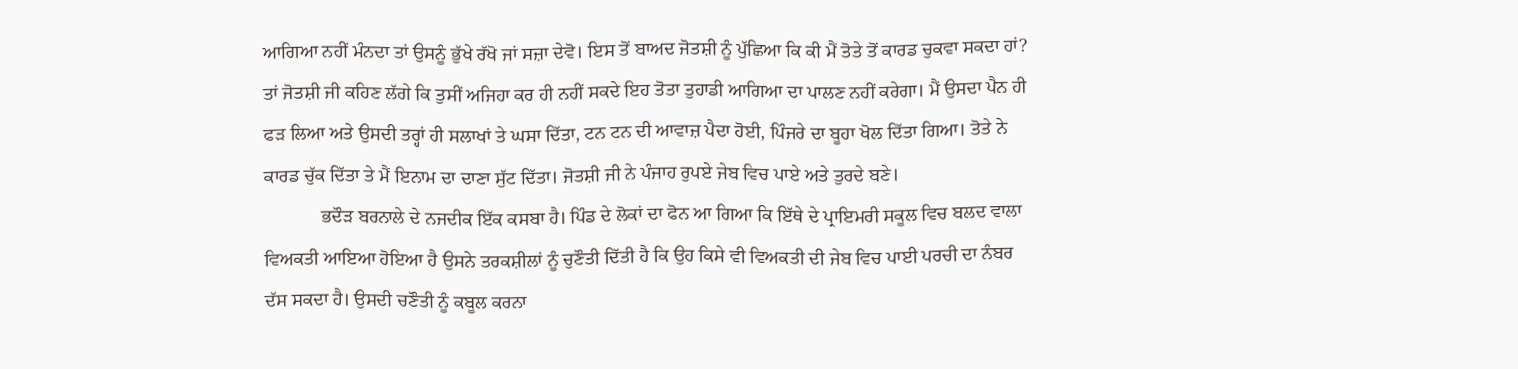ਆਗਿਆ ਨਹੀਂ ਮੰਨਦਾ ਤਾਂ ਉਸਨੂੰ ਭੁੱਖੇ ਰੱਖੋ ਜਾਂ ਸਜ਼ਾ ਦੇਵੋ। ਇਸ ਤੋਂ ਬਾਅਦ ਜੋਤਸ਼ੀ ਨੂੰ ਪੁੱਛਿਆ ਕਿ ਕੀ ਮੈਂ ਤੋਤੇ ਤੋਂ ਕਾਰਡ ਚੁਕਵਾ ਸਕਦਾ ਹਾਂ? ਤਾਂ ਜੋਤਸ਼ੀ ਜੀ ਕਹਿਣ ਲੱਗੇ ਕਿ ਤੁਸੀਂ ਅਜਿਹਾ ਕਰ ਹੀ ਨਹੀਂ ਸਕਦੇ ਇਹ ਤੋਤਾ ਤੁਹਾਡੀ ਆਗਿਆ ਦਾ ਪਾਲਣ ਨਹੀਂ ਕਰੇਗਾ। ਮੈਂ ਉਸਦਾ ਪੈਨ ਹੀ ਫੜ ਲਿਆ ਅਤੇ ਉਸਦੀ ਤਰ੍ਹਾਂ ਹੀ ਸਲਾਖਾਂ ਤੇ ਘਸਾ ਦਿੱਤਾ, ਟਨ ਟਨ ਦੀ ਆਵਾਜ਼ ਪੈਦਾ ਹੋਈ, ਪਿੰਜਰੇ ਦਾ ਬੂਹਾ ਖੋਲ ਦਿੱਤਾ ਗਿਆ। ਤੋਤੇ ਨੇ ਕਾਰਡ ਚੁੱਕ ਦਿੱਤਾ ਤੇ ਮੈਂ ਇਨਾਮ ਦਾ ਦਾਣਾ ਸੁੱਟ ਦਿੱਤਾ। ਜੋਤਸ਼ੀ ਜੀ ਨੇ ਪੰਜਾਹ ਰੁਪਏ ਜੇਬ ਵਿਚ ਪਾਏ ਅਤੇ ਤੁਰਦੇ ਬਣੇ।
            ਭਦੌੜ ਬਰਨਾਲੇ ਦੇ ਨਜਦੀਕ ਇੱਕ ਕਸਬਾ ਹੈ। ਪਿੰਡ ਦੇ ਲੋਕਾਂ ਦਾ ਫੋਨ ਆ ਗਿਆ ਕਿ ਇੱਥੇ ਦੇ ਪ੍ਰਾਇਮਰੀ ਸਕੂਲ ਵਿਚ ਬਲਦ ਵਾਲਾ ਵਿਅਕਤੀ ਆਇਆ ਹੋਇਆ ਹੈ ਉਸਨੇ ਤਰਕਸ਼ੀਲਾਂ ਨੂੰ ਚੁਣੌਤੀ ਦਿੱਤੀ ਹੈ ਕਿ ਉਹ ਕਿਸੇ ਵੀ ਵਿਅਕਤੀ ਦੀ ਜੇਬ ਵਿਚ ਪਾਈ ਪਰਚੀ ਦਾ ਨੰਬਰ ਦੱਸ ਸਕਦਾ ਹੈ। ਉਸਦੀ ਚਣੌਤੀ ਨੂੰ ਕਬੂਲ ਕਰਨਾ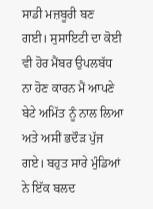ਸਾਡੀ ਮਜ਼ਬੂਰੀ ਬਣ ਗਈ। ਸੁਸਾਇਟੀ ਦਾ ਕੋਈ ਵੀ ਹੋਰ ਮੈਂਬਰ ਉਪਲਬੱਧ ਨਾ ਹੋਣ ਕਾਰਨ ਮੈਂ ਆਪਣੇ ਬੇਟੇ ਅਮਿੱਤ ਨੂੰ ਨਾਲ ਲਿਆ ਅਤੇ ਅਸੀਂ ਭਦੌੜ ਪੁੱਜ ਗਏ। ਬਹੁਤ ਸਾਰੇ ਮੁੰਡਿਆਂ ਨੇ ਇੱਕ ਬਲਦ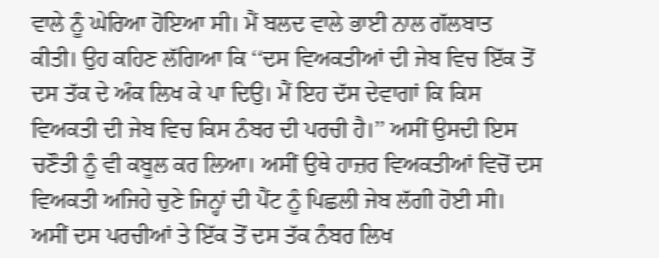ਵਾਲੇ ਨੂੰ ਘੇਰਿਆ ਹੋਇਆ ਸੀ। ਮੈਂ ਬਲਦ ਵਾਲੇ ਭਾਈ ਨਾਲ ਗੱਲਬਾਤ ਕੀਤੀ। ਉਹ ਕਹਿਣ ਲੱਗਿਆ ਕਿ ‘‘ਦਸ ਵਿਅਕਤੀਆਂ ਦੀ ਜੇਬ ਵਿਚ ਇੱਕ ਤੋਂ ਦਸ ਤੱਕ ਦੇ ਅੰਕ ਲਿਖ ਕੇ ਪਾ ਦਿਉ। ਮੈਂ ਇਹ ਦੱਸ ਦੇਵਾਗਾਂ ਕਿ ਕਿਸ ਵਿਅਕਤੀ ਦੀ ਜੇਬ ਵਿਚ ਕਿਸ ਨੰਬਰ ਦੀ ਪਰਚੀ ਹੈ।’’ ਅਸੀਂ ਉਸਦੀ ਇਸ ਚਣੌਤੀ ਨੂੰ ਵੀ ਕਬੂਲ ਕਰ ਲਿਆ। ਅਸੀਂ ਉਥੇ ਹਾਜ਼ਰ ਵਿਅਕਤੀਆਂ ਵਿਚੋਂ ਦਸ ਵਿਅਕਤੀ ਅਜਿਹੇ ਚੁਣੇ ਜਿਨ੍ਹਾਂ ਦੀ ਪੈਂਟ ਨੂੰ ਪਿਛਲੀ ਜੇਬ ਲੱਗੀ ਹੋਈ ਸੀ। ਅਸੀਂ ਦਸ ਪਰਚੀਆਂ ਤੇ ਇੱਕ ਤੋਂ ਦਸ ਤੱਕ ਨੰਬਰ ਲਿਖ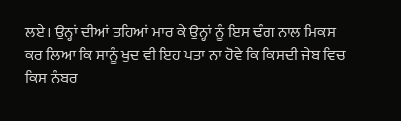ਲਏ। ਉਨ੍ਹਾਂ ਦੀਆਂ ਤਹਿਆਂ ਮਾਰ ਕੇ ਉਨ੍ਹਾਂ ਨੂੰ ਇਸ ਢੰਗ ਨਾਲ ਮਿਕਸ ਕਰ ਲਿਆ ਕਿ ਸਾਨੂੰ ਖੁਦ ਵੀ ਇਹ ਪਤਾ ਨਾ ਹੋਵੇ ਕਿ ਕਿਸਦੀ ਜੇਬ ਵਿਚ ਕਿਸ ਨੰਬਰ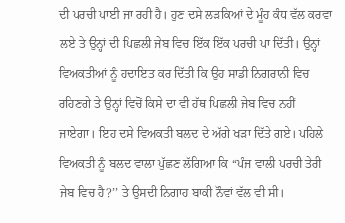ਦੀ ਪਰਚੀ ਪਾਈ ਜਾ ਰਹੀ ਹੈ। ਹੁਣ ਦਸੇ ਲੜਕਿਆਂ ਦੇ ਮੂੰਹ ਕੰਧ ਵੱਲ ਕਰਵਾ ਲਏ ਤੇ ਉਨ੍ਹਾਂ ਦੀ ਪਿਛਲੀ ਜੇਬ ਵਿਚ ਇੱਕ ਇੱਕ ਪਰਚੀ ਪਾ ਦਿੱਤੀ। ਉਨ੍ਹਾਂ ਵਿਅਕਤੀਆਂ ਨੂੰ ਹਦਾਇਤ ਕਰ ਦਿੱਤੀ ਕਿ ਉਹ ਸਾਡੀ ਨਿਗਰਾਨੀ ਵਿਚ ਰਹਿਣਗੇ ਤੇ ਉਨ੍ਹਾਂ ਵਿਚੋਂ ਕਿਸੇ ਦਾ ਵੀ ਹੱਥ ਪਿਛਲੀ ਜੇਬ ਵਿਚ ਨਹੀਂ ਜਾਏਗਾ। ਇਹ ਦਸੇ ਵਿਅਕਤੀ ਬਲਦ ਦੇ ਅੱਗੇ ਖੜਾ ਦਿੱਤੇ ਗਏ। ਪਹਿਲੇ ਵਿਅਕਤੀ ਨੂੰ ਬਲਦ ਵਾਲਾ ਪੁੱਛਣ ਲੱਗਿਆ ਕਿ ‘‘ਪੰਜ ਵਾਲੀ ਪਰਚੀ ਤੇਰੀ ਜੇਬ ਵਿਚ ਹੈ?’’ ਤੇ ਉਸਦੀ ਨਿਗਾਹ ਬਾਕੀ ਨੌਵਾਂ ਵੱਲ ਵੀ ਸੀ।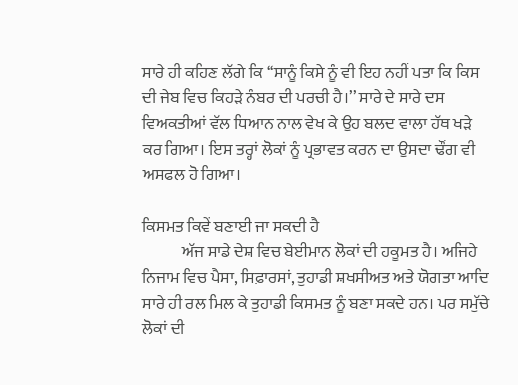ਸਾਰੇ ਹੀ ਕਹਿਣ ਲੱਗੇ ਕਿ ‘‘ਸਾਨੂੰ ਕਿਸੇ ਨੂੰ ਵੀ ਇਹ ਨਹੀਂ ਪਤਾ ਕਿ ਕਿਸ ਦੀ ਜੇਬ ਵਿਚ ਕਿਹੜੇ ਨੰਬਰ ਦੀ ਪਰਚੀ ਹੈ।’’ ਸਾਰੇ ਦੇ ਸਾਰੇ ਦਸ ਵਿਅਕਤੀਆਂ ਵੱਲ ਧਿਆਨ ਨਾਲ ਵੇਖ ਕੇ ਉਹ ਬਲਦ ਵਾਲਾ ਹੱਥ ਖੜੇ ਕਰ ਗਿਆ। ਇਸ ਤਰ੍ਹਾਂ ਲੋਕਾਂ ਨੂੰ ਪ੍ਰਭਾਵਤ ਕਰਨ ਦਾ ਉਸਦਾ ਢੌਂਗ ਵੀ ਅਸਫਲ ਹੋ ਗਿਆ।

ਕਿਸਮਤ ਕਿਵੇਂ ਬਣਾਈ ਜਾ ਸਕਦੀ ਹੈ
            ਅੱਜ ਸਾਡੇ ਦੇਸ਼ ਵਿਚ ਬੇਈਮਾਨ ਲੋਕਾਂ ਦੀ ਹਕੂਮਤ ਹੈ। ਅਜਿਹੇ ਨਿਜਾਮ ਵਿਚ ਪੈਸਾ, ਸਿਫ਼ਾਰਸਾਂ, ਤੁਹਾਡੀ ਸ਼ਖਸੀਅਤ ਅਤੇ ਯੋਗਤਾ ਆਦਿ ਸਾਰੇ ਹੀ ਰਲ ਮਿਲ ਕੇ ਤੁਹਾਡੀ ਕਿਸਮਤ ਨੂੰ ਬਣਾ ਸਕਦੇ ਹਨ। ਪਰ ਸਮੁੱਚੇ ਲੋਕਾਂ ਦੀ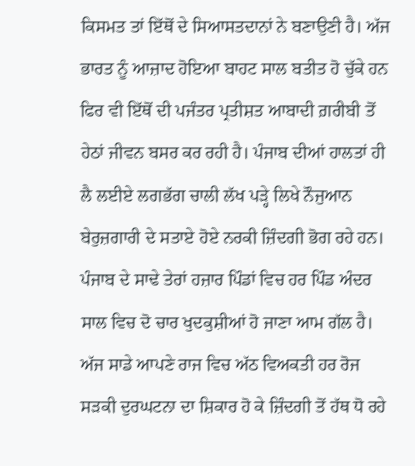ਕਿਸਮਤ ਤਾਂ ਇੱਥੋਂ ਦੇ ਸਿਆਸਤਦਾਨਾਂ ਨੇ ਬਣਾਉਣੀ ਹੈ। ਅੱਜ ਭਾਰਤ ਨੂੰ ਆਜ਼ਾਦ ਹੋਇਆ ਬਾਹਟ ਸਾਲ ਬਤੀਤ ਹੋ ਚੁੱਕੇ ਹਨ ਫਿਰ ਵੀ ਇੱਥੋਂ ਦੀ ਪਜੰਤਰ ਪ੍ਰਤੀਸ਼ਤ ਆਬਾਦੀ ਗ਼ਰੀਬੀ ਤੋਂ ਹੇਠਾਂ ਜੀਵਨ ਬਸਰ ਕਰ ਰਹੀ ਹੈ। ਪੰਜਾਬ ਦੀਆਂ ਹਾਲਤਾਂ ਹੀ ਲੈ ਲਈਏ ਲਗਭੱਗ ਚਾਲੀ ਲੱਖ ਪੜ੍ਹੇ ਲਿਖੇ ਨੌਜੁਆਨ ਬੇਰੁਜ਼ਗਾਰੀ ਦੇ ਸਤਾਏ ਹੋਏ ਨਰਕੀ ਜ਼ਿੰਦਗੀ ਭੋਗ ਰਹੇ ਹਨ। ਪੰਜਾਬ ਦੇ ਸਾਢੇ ਤੇਰਾਂ ਹਜ਼ਾਰ ਪਿੰਡਾਂ ਵਿਚ ਹਰ ਪਿੰਡ ਅੰਦਰ ਸਾਲ ਵਿਚ ਦੋ ਚਾਰ ਖੁਦਕੁਸ਼ੀਆਂ ਹੋ ਜਾਣਾ ਆਮ ਗੱਲ ਹੈ। ਅੱਜ ਸਾਡੇ ਆਪਣੇ ਰਾਜ ਵਿਚ ਅੱਠ ਵਿਅਕਤੀ ਹਰ ਰੋਜ ਸੜਕੀ ਦੁਰਘਟਨਾ ਦਾ ਸ਼ਿਕਾਰ ਹੋ ਕੇ ਜ਼ਿੰਦਗੀ ਤੋਂ ਹੱਥ ਧੋ ਰਹੇ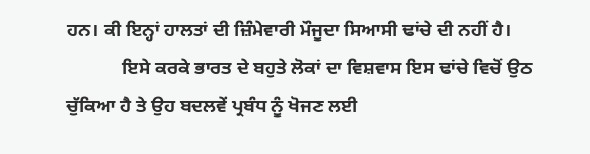ਹਨ। ਕੀ ਇਨ੍ਹਾਂ ਹਾਲਤਾਂ ਦੀ ਜ਼ਿੰਮੇਵਾਰੀ ਮੌਜੂਦਾ ਸਿਆਸੀ ਢਾਂਚੇ ਦੀ ਨਹੀਂ ਹੈ।
            ਇਸੇ ਕਰਕੇ ਭਾਰਤ ਦੇ ਬਹੁਤੇ ਲੋਕਾਂ ਦਾ ਵਿਸ਼ਵਾਸ ਇਸ ਢਾਂਚੇ ਵਿਚੋਂ ਉਠ ਚੁੱਕਿਆ ਹੈ ਤੇ ਉਹ ਬਦਲਵੇਂ ਪ੍ਰਬੰਧ ਨੂੰ ਖੋਜਣ ਲਈ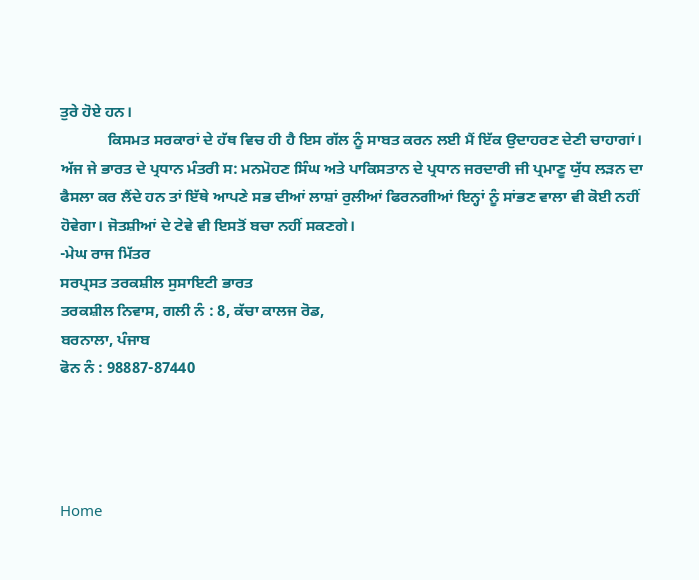ਤੁਰੇ ਹੋਏ ਹਨ।
            ਕਿਸਮਤ ਸਰਕਾਰਾਂ ਦੇ ਹੱਥ ਵਿਚ ਹੀ ਹੈ ਇਸ ਗੱਲ ਨੂੰ ਸਾਬਤ ਕਰਨ ਲਈ ਮੈਂ ਇੱਕ ਉਦਾਹਰਣ ਦੇਣੀ ਚਾਹਾਗਾਂ। ਅੱਜ ਜੇ ਭਾਰਤ ਦੇ ਪ੍ਰਧਾਨ ਮੰਤਰੀ ਸ: ਮਨਮੋਹਣ ਸਿੰਘ ਅਤੇ ਪਾਕਿਸਤਾਨ ਦੇ ਪ੍ਰਧਾਨ ਜਰਦਾਰੀ ਜੀ ਪ੍ਰਮਾਣੂ ਯੁੱਧ ਲੜਨ ਦਾ ਫੈਸਲਾ ਕਰ ਲੈਂਦੇ ਹਨ ਤਾਂ ਇੱਥੇ ਆਪਣੇ ਸਭ ਦੀਆਂ ਲਾਸ਼ਾਂ ਰੁਲੀਆਂ ਫਿਰਨਗੀਆਂ ਇਨ੍ਹਾਂ ਨੂੰ ਸਾਂਭਣ ਵਾਲਾ ਵੀ ਕੋਈ ਨਹੀਂ ਹੋਵੇਗਾ। ਜੋਤਸ਼ੀਆਂ ਦੇ ਟੇਵੇ ਵੀ ਇਸਤੋਂ ਬਚਾ ਨਹੀਂ ਸਕਣਗੇ।
-ਮੇਘ ਰਾਜ ਮਿੱਤਰ
ਸਰਪ੍ਰਸਤ ਤਰਕਸ਼ੀਲ ਸੁਸਾਇਟੀ ਭਾਰਤ
ਤਰਕਸ਼ੀਲ ਨਿਵਾਸ, ਗਲੀ ਨੰ : 8, ਕੱਚਾ ਕਾਲਜ ਰੋਡ,
ਬਰਨਾਲਾ, ਪੰਜਾਬ
ਫੋਨ ਨੰ : 98887-87440




Home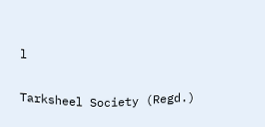l

Tarksheel Society (Regd.)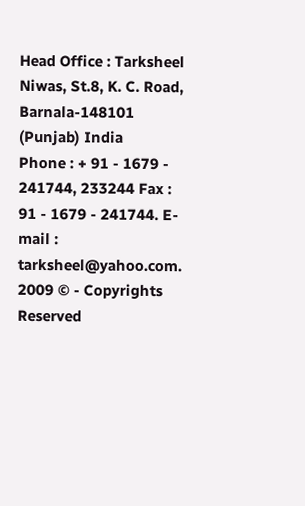Head Office : Tarksheel Niwas, St.8, K. C. Road, Barnala-148101 (Punjab) India
Phone : + 91 - 1679 - 241744, 233244 Fax : 91 - 1679 - 241744. E-mail : tarksheel@yahoo.com. 2009 © - Copyrights Reserved